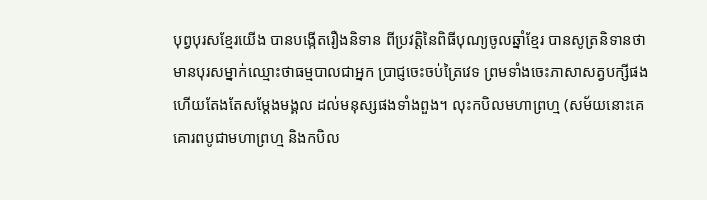បុព្វបុរសខ្មែរយើង បានបង្កើតរឿងនិទាន ពីប្រវត្ដិនៃពិធីបុណ្យចូលឆ្នាំខ្មែរ បានសូត្រនិទានថា មានបុរសម្នាក់ឈ្មោះថាធម្មបាលជាអ្នក ប្រាជ្ញចេះចប់ត្រៃវេទ ព្រមទាំងចេះភាសាសត្វបក្សីផង ហើយតែងតែសម្ដែងមង្គល ដល់មនុស្សផងទាំងពួង។ លុះកបិលមហាព្រហ្ម (សម័យនោះគេគោរពបូជាមហាព្រហ្ម និងកបិល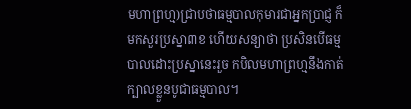មហាព្រហ្ម)ជ្រាបថាធម្មបាលកុមារជាអ្នកប្រាជ្ញ ក៏មកសួរប្រស្នា៣ខ ហើយសន្យាថា ប្រសិនបើធម្មបាលដោះប្រស្នានេះរួច កបិលមហាព្រហ្មនឹងកាត់ក្បាលខ្លួនបូជាធម្មបាល។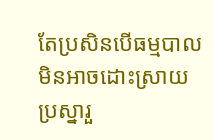តែប្រសិនបើធម្មបាល មិនអាចដោះស្រាយប្រស្នារួ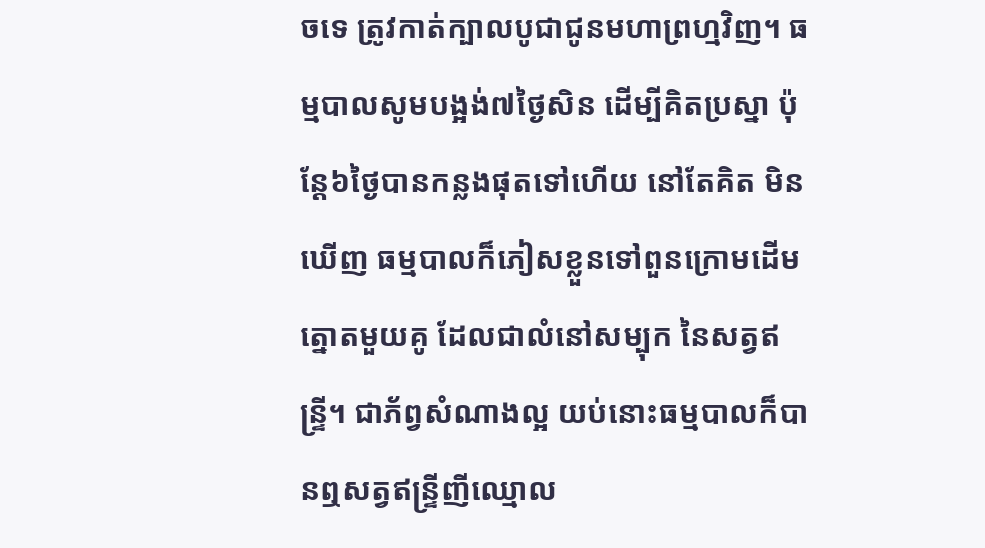ចទេ ត្រូវកាត់ក្បាលបូជាជូនមហាព្រហ្មវិញ។ ធម្មបាលសូមបង្អង់៧ថ្ងៃសិន ដើម្បីគិតប្រស្នា ប៉ុន្ដែ៦ថ្ងៃបានកន្លងផុតទៅហើយ នៅតែគិត មិនឃើញ ធម្មបាលក៏ភៀសខ្លួនទៅពួនក្រោមដើមត្នោតមួយគូ ដែលជាលំនៅសម្បុក នៃសត្វឥន្ទ្រី។ ជាភ័ព្វសំណាងល្អ យប់នោះធម្មបាលក៏បានឮសត្វឥន្ទ្រីញីឈ្មោល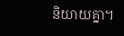និយាយគ្នា។